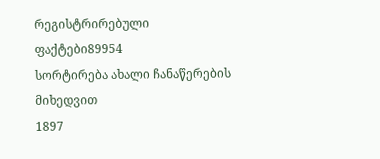რეგისტრირებული ფაქტები89954
სორტირება ახალი ჩანაწერების მიხედვით
1897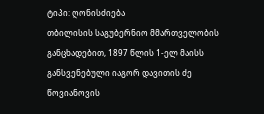ტიპი: ღონისძიება
თბილისის საგუბერნიო მმართველობის განცხადებით, 1897 წლის 1-ელ მაისს განსვენებული იაგორ დავითის ძე წოვიანოვის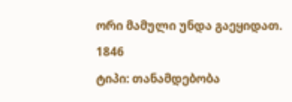ორი მამული უნდა გაეყიდათ.
1846
ტიპი: თანამდებობა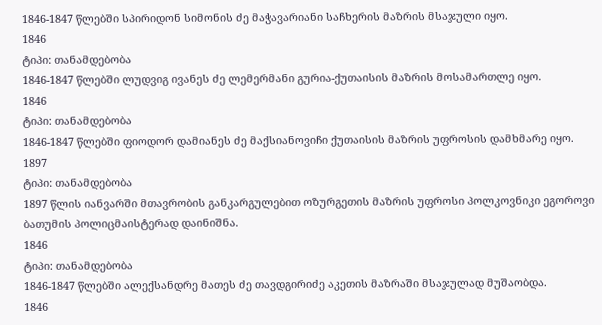1846-1847 წლებში სპირიდონ სიმონის ძე მაჭავარიანი საჩხერის მაზრის მსაჯული იყო.
1846
ტიპი: თანამდებობა
1846-1847 წლებში ლუდვიგ ივანეს ძე ლემერმანი გურია-ქუთაისის მაზრის მოსამართლე იყო.
1846
ტიპი: თანამდებობა
1846-1847 წლებში ფიოდორ დამიანეს ძე მაქსიანოვიჩი ქუთაისის მაზრის უფროსის დამხმარე იყო.
1897
ტიპი: თანამდებობა
1897 წლის იანვარში მთავრობის განკარგულებით ოზურგეთის მაზრის უფროსი პოლკოვნიკი ეგოროვი ბათუმის პოლიცმაისტერად დაინიშნა.
1846
ტიპი: თანამდებობა
1846-1847 წლებში ალექსანდრე მათეს ძე თავდგირიძე აკეთის მაზრაში მსაჯულად მუშაობდა.
1846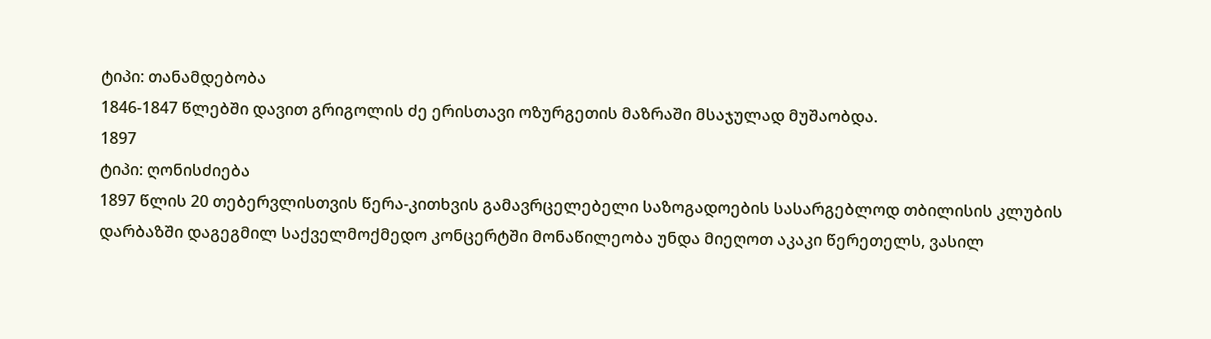ტიპი: თანამდებობა
1846-1847 წლებში დავით გრიგოლის ძე ერისთავი ოზურგეთის მაზრაში მსაჯულად მუშაობდა.
1897
ტიპი: ღონისძიება
1897 წლის 20 თებერვლისთვის წერა-კითხვის გამავრცელებელი საზოგადოების სასარგებლოდ თბილისის კლუბის დარბაზში დაგეგმილ საქველმოქმედო კონცერტში მონაწილეობა უნდა მიეღოთ აკაკი წერეთელს, ვასილ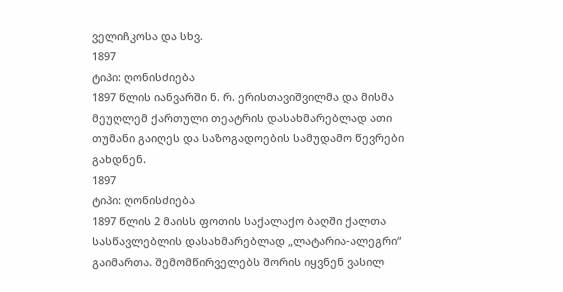ველიჩკოსა და სხვ.
1897
ტიპი: ღონისძიება
1897 წლის იანვარში ნ. რ. ერისთავიშვილმა და მისმა მეუღლემ ქართული თეატრის დასახმარებლად ათი თუმანი გაიღეს და საზოგადოების სამუდამო წევრები გახდნენ.
1897
ტიპი: ღონისძიება
1897 წლის 2 მაისს ფოთის საქალაქო ბაღში ქალთა სასწავლებლის დასახმარებლად „ლატარია-ალეგრი“ გაიმართა. შემომწირველებს შორის იყვნენ ვასილ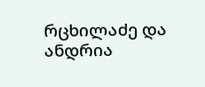რცხილაძე და ანდრია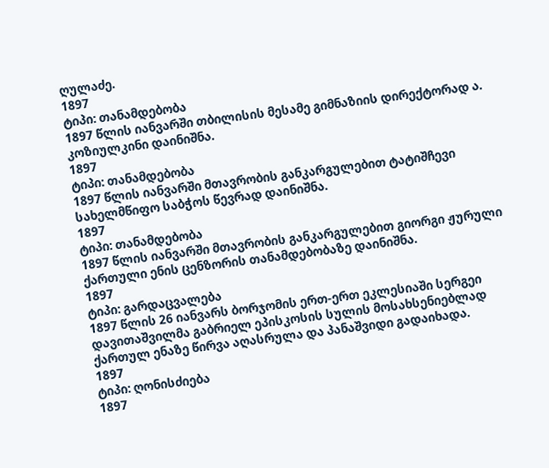ღულაძე.
1897
ტიპი: თანამდებობა
1897 წლის იანვარში თბილისის მესამე გიმნაზიის დირექტორად ა. კოზიულკინი დაინიშნა.
1897
ტიპი: თანამდებობა
1897 წლის იანვარში მთავრობის განკარგულებით ტატიშჩევი სახელმწიფო საბჭოს წევრად დაინიშნა.
1897
ტიპი: თანამდებობა
1897 წლის იანვარში მთავრობის განკარგულებით გიორგი ჟურული ქართული ენის ცენზორის თანამდებობაზე დაინიშნა.
1897
ტიპი: გარდაცვალება
1897 წლის 26 იანვარს ბორჯომის ერთ-ერთ ეკლესიაში სერგეი დავითაშვილმა გაბრიელ ეპისკოსის სულის მოსახსენიებლად ქართულ ენაზე წირვა აღასრულა და პანაშვიდი გადაიხადა.
1897
ტიპი: ღონისძიება
1897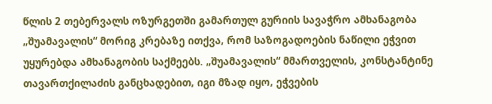წლის 2 თებერვალს ოზურგეთში გამართულ გურიის სავაჭრო ამხანაგობა „შუამავალის“ მორიგ კრებაზე ითქვა, რომ საზოგადოების ნაწილი ეჭვით უყურებდა ამხანაგობის საქმეებს. „შუამავალის“ მმართველის, კონსტანტინე თავართქილაძის განცხადებით, იგი მზად იყო, ეჭვების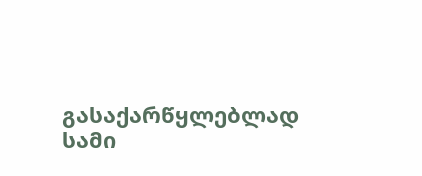გასაქარწყლებლად სამი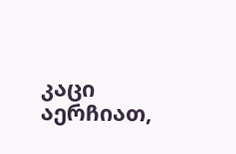კაცი აერჩიათ,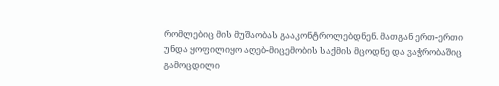რომლებიც მის მუშაობას გააკონტროლებდნენ. მათგან ერთ-ერთი უნდა ყოფილიყო აღებ-მიცემობის საქმის მცოდნე და ვაჭრობაშიც გამოცდილი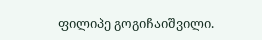ფილიპე გოგიჩაიშვილი.